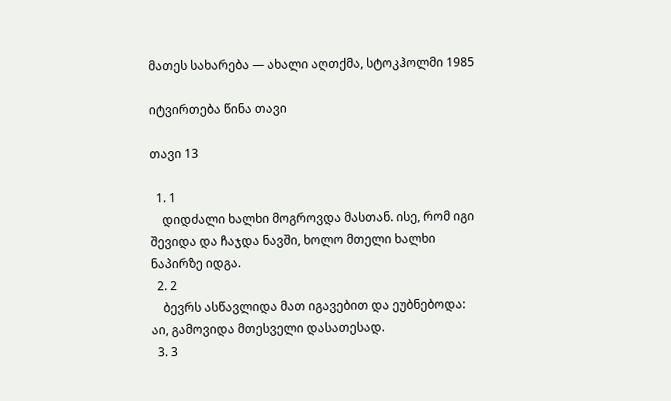მათეს სახარება — ახალი აღთქმა, სტოკჰოლმი 1985

იტვირთება წინა თავი

თავი 13

  1. 1
    დიდძალი ხალხი მოგროვდა მასთან. ისე, რომ იგი შევიდა და ჩაჯდა ნავში, ხოლო მთელი ხალხი ნაპირზე იდგა.
  2. 2
    ბევრს ასწავლიდა მათ იგავებით და ეუბნებოდა: აი, გამოვიდა მთესველი დასათესად.
  3. 3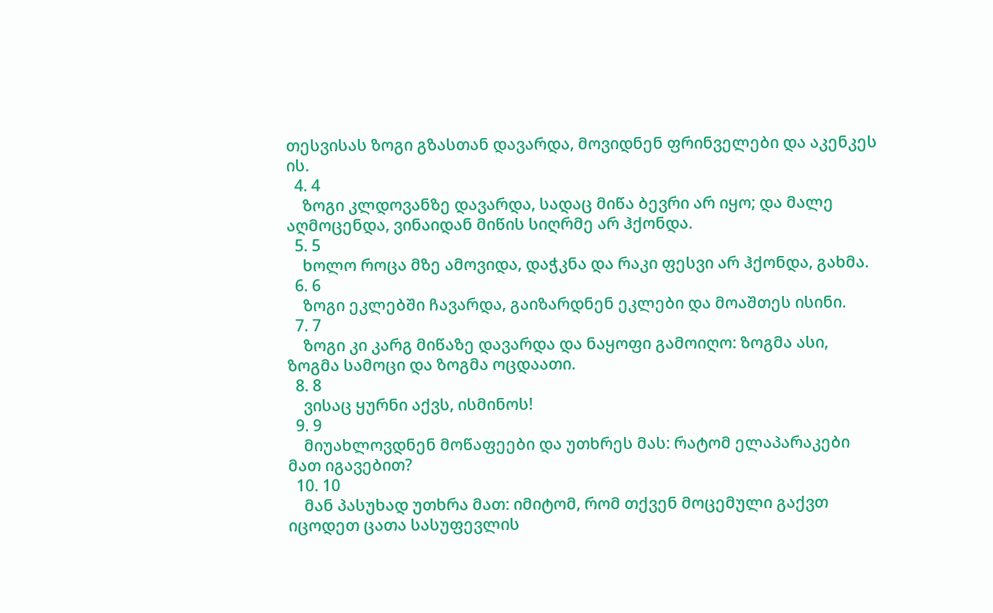თესვისას ზოგი გზასთან დავარდა, მოვიდნენ ფრინველები და აკენკეს ის.
  4. 4
    ზოგი კლდოვანზე დავარდა, სადაც მიწა ბევრი არ იყო; და მალე აღმოცენდა, ვინაიდან მიწის სიღრმე არ ჰქონდა.
  5. 5
    ხოლო როცა მზე ამოვიდა, დაჭკნა და რაკი ფესვი არ ჰქონდა, გახმა.
  6. 6
    ზოგი ეკლებში ჩავარდა, გაიზარდნენ ეკლები და მოაშთეს ისინი.
  7. 7
    ზოგი კი კარგ მიწაზე დავარდა და ნაყოფი გამოიღო: ზოგმა ასი, ზოგმა სამოცი და ზოგმა ოცდაათი.
  8. 8
    ვისაც ყურნი აქვს, ისმინოს!
  9. 9
    მიუახლოვდნენ მოწაფეები და უთხრეს მას: რატომ ელაპარაკები მათ იგავებით?
  10. 10
    მან პასუხად უთხრა მათ: იმიტომ, რომ თქვენ მოცემული გაქვთ იცოდეთ ცათა სასუფევლის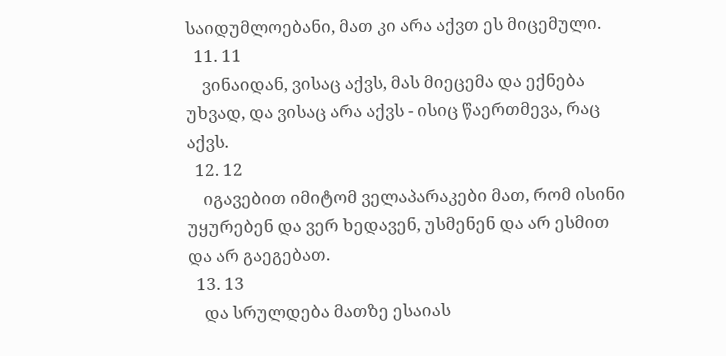საიდუმლოებანი, მათ კი არა აქვთ ეს მიცემული.
  11. 11
    ვინაიდან, ვისაც აქვს, მას მიეცემა და ექნება უხვად, და ვისაც არა აქვს - ისიც წაერთმევა, რაც აქვს.
  12. 12
    იგავებით იმიტომ ველაპარაკები მათ, რომ ისინი უყურებენ და ვერ ხედავენ, უსმენენ და არ ესმით და არ გაეგებათ.
  13. 13
    და სრულდება მათზე ესაიას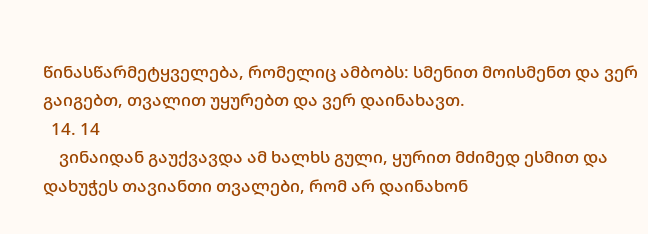წინასწარმეტყველება, რომელიც ამბობს: სმენით მოისმენთ და ვერ გაიგებთ, თვალით უყურებთ და ვერ დაინახავთ.
  14. 14
    ვინაიდან გაუქვავდა ამ ხალხს გული, ყურით მძიმედ ესმით და დახუჭეს თავიანთი თვალები, რომ არ დაინახონ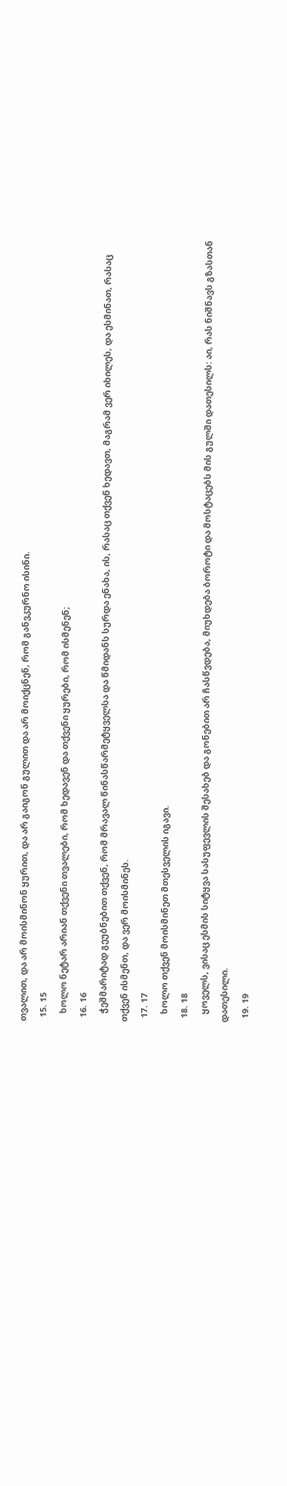თვალით, და არ მოისმინონ ყურით, და არ გაიგონ გულით და არ მოიქცნენ, რომ განვკურნო ისინი.
  15. 15
    ხოლო ნეტარ არიან თქვენი თვალები, რომ ხედავენ და თქვენი ყურები, რომ ისმენენ;
  16. 16
    ჭეშმარიტად გეუბნებით თქვენ, რომ მრავალ წინასწარმეტყველსა და წმიდანს სურდა ენახა, ის, რასაც თქვენ ხედავთ, მაგრამ ვერ იხილეს, და ესმინათ, რასაც თქვენ ისმენთ, და ვერ მოისმინეს.
  17. 17
    ხოლო თქვენ მოისმინეთ მთესველის იგავი.
  18. 18
    ყოველს, ვისაც ესმის სიტყვა სასუფევლის შესახებ და გონებით არ ჩასწვდება, მიუხდება ბოროტი და მოსტაცებს მის გულში დათესილს: აი, რას ნიშნავს გზასთან დათესილი.
  19. 19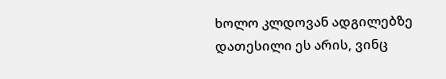ხოლო კლდოვან ადგილებზე დათესილი ეს არის, ვინც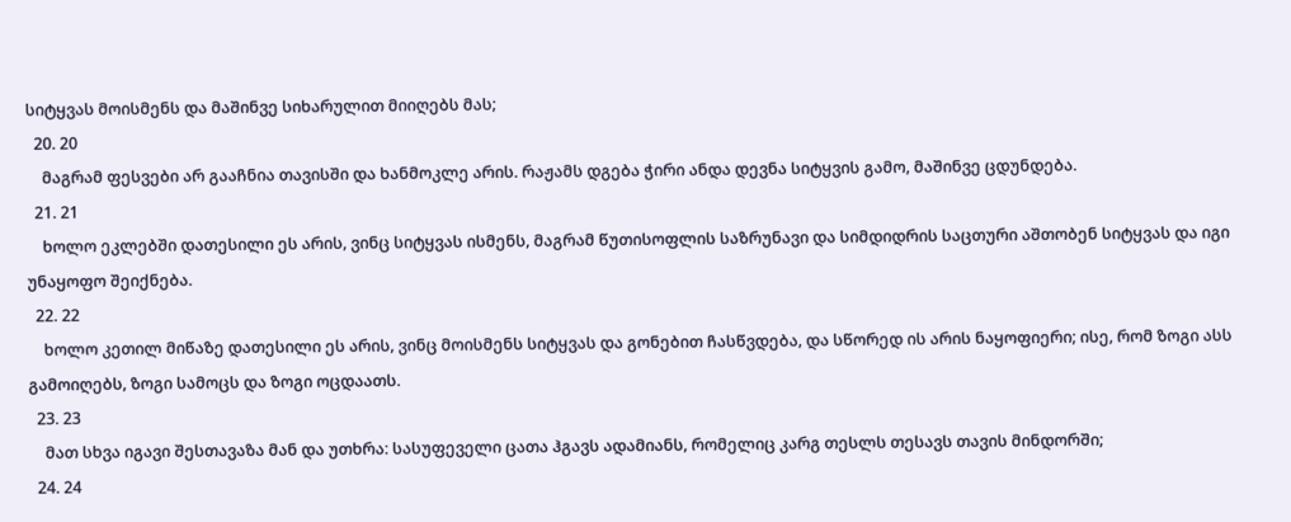სიტყვას მოისმენს და მაშინვე სიხარულით მიიღებს მას;
  20. 20
    მაგრამ ფესვები არ გააჩნია თავისში და ხანმოკლე არის. რაჟამს დგება ჭირი ანდა დევნა სიტყვის გამო, მაშინვე ცდუნდება.
  21. 21
    ხოლო ეკლებში დათესილი ეს არის, ვინც სიტყვას ისმენს, მაგრამ წუთისოფლის საზრუნავი და სიმდიდრის საცთური აშთობენ სიტყვას და იგი უნაყოფო შეიქნება.
  22. 22
    ხოლო კეთილ მიწაზე დათესილი ეს არის, ვინც მოისმენს სიტყვას და გონებით ჩასწვდება, და სწორედ ის არის ნაყოფიერი; ისე, რომ ზოგი ასს გამოიღებს, ზოგი სამოცს და ზოგი ოცდაათს.
  23. 23
    მათ სხვა იგავი შესთავაზა მან და უთხრა: სასუფეველი ცათა ჰგავს ადამიანს, რომელიც კარგ თესლს თესავს თავის მინდორში;
  24. 24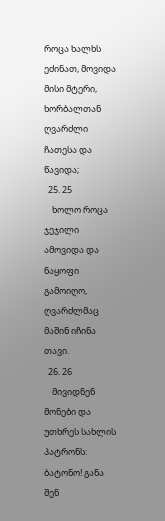როცა ხალხს ეძინათ, მოვიდა მისი მტერი, ხორბალთან ღვარძლი ჩათესა და წავიდა;
  25. 25
    ხოლო როცა ჯეჯილი ამოვიდა და ნაყოფი გამოიღო, ღვარძლმაც მაშინ იჩინა თავი.
  26. 26
    მივიდნენ მონები და უთხრეს სახლის პატრონს: ბატონო! განა შენ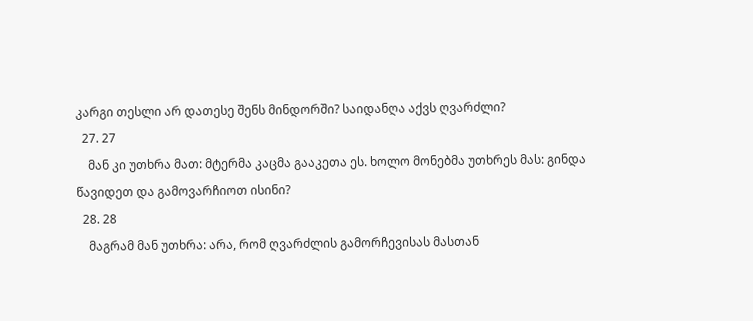კარგი თესლი არ დათესე შენს მინდორში? საიდანღა აქვს ღვარძლი?
  27. 27
    მან კი უთხრა მათ: მტერმა კაცმა გააკეთა ეს. ხოლო მონებმა უთხრეს მას: გინდა წავიდეთ და გამოვარჩიოთ ისინი?
  28. 28
    მაგრამ მან უთხრა: არა, რომ ღვარძლის გამორჩევისას მასთან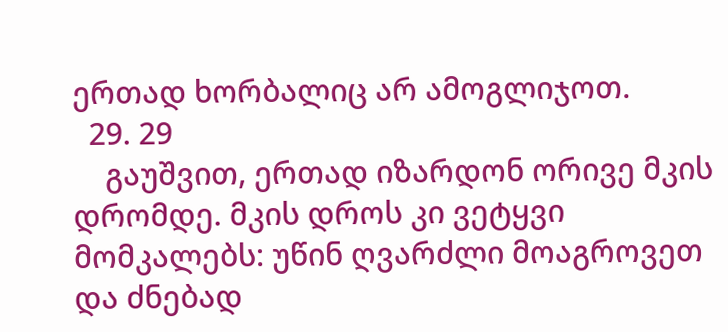ერთად ხორბალიც არ ამოგლიჯოთ.
  29. 29
    გაუშვით, ერთად იზარდონ ორივე მკის დრომდე. მკის დროს კი ვეტყვი მომკალებს: უწინ ღვარძლი მოაგროვეთ და ძნებად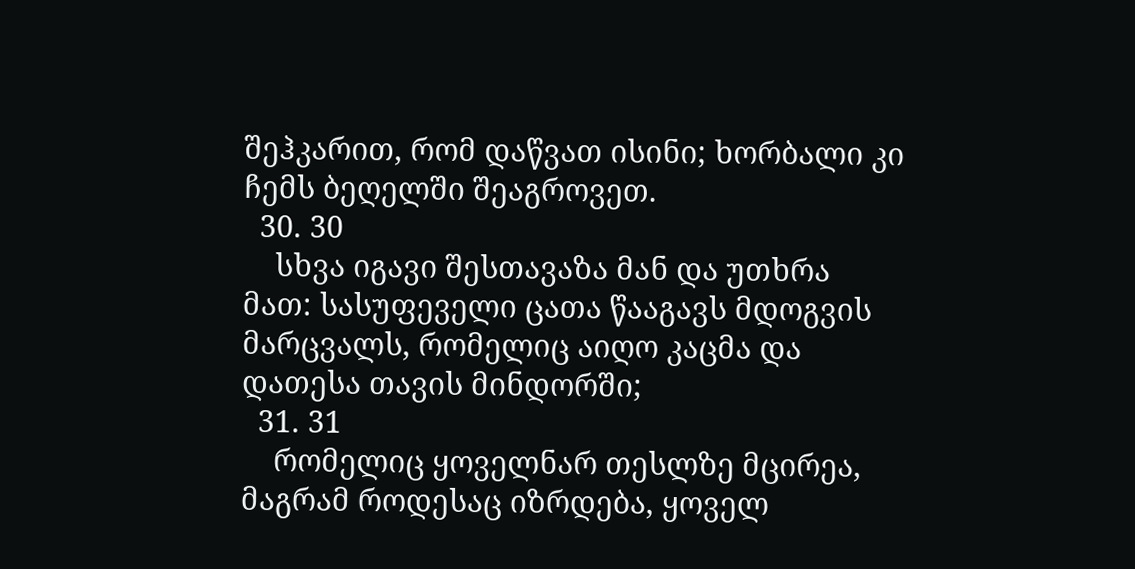შეჰკარით, რომ დაწვათ ისინი; ხორბალი კი ჩემს ბეღელში შეაგროვეთ.
  30. 30
    სხვა იგავი შესთავაზა მან და უთხრა მათ: სასუფეველი ცათა წააგავს მდოგვის მარცვალს, რომელიც აიღო კაცმა და დათესა თავის მინდორში;
  31. 31
    რომელიც ყოველნარ თესლზე მცირეა, მაგრამ როდესაც იზრდება, ყოველ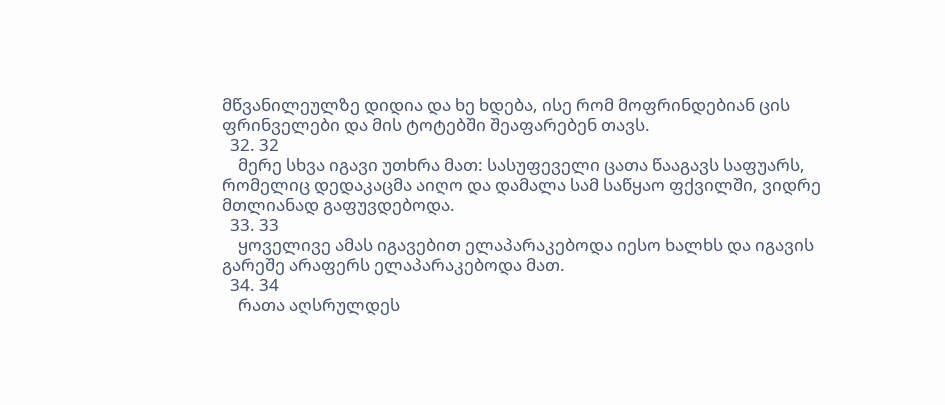მწვანილეულზე დიდია და ხე ხდება, ისე რომ მოფრინდებიან ცის ფრინველები და მის ტოტებში შეაფარებენ თავს.
  32. 32
    მერე სხვა იგავი უთხრა მათ: სასუფეველი ცათა წააგავს საფუარს, რომელიც დედაკაცმა აიღო და დამალა სამ საწყაო ფქვილში, ვიდრე მთლიანად გაფუვდებოდა.
  33. 33
    ყოველივე ამას იგავებით ელაპარაკებოდა იესო ხალხს და იგავის გარეშე არაფერს ელაპარაკებოდა მათ.
  34. 34
    რათა აღსრულდეს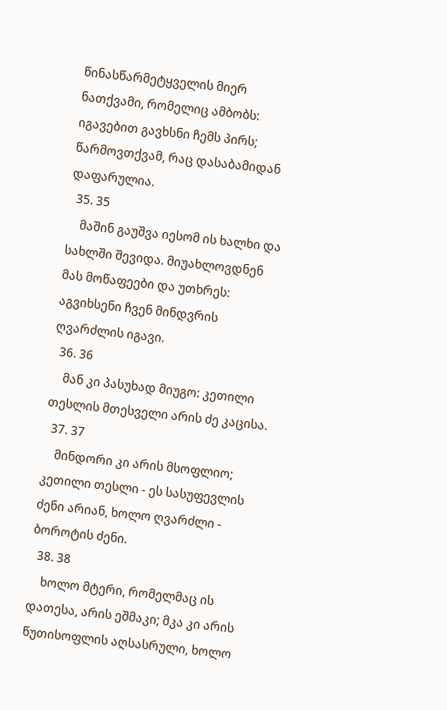წინასწარმეტყველის მიერ ნათქვამი, რომელიც ამბობს: იგავებით გავხსნი ჩემს პირს; წარმოვთქვამ, რაც დასაბამიდან დაფარულია.
  35. 35
    მაშინ გაუშვა იესომ ის ხალხი და სახლში შევიდა. მიუახლოვდნენ მას მოწაფეები და უთხრეს: აგვიხსენი ჩვენ მინდვრის ღვარძლის იგავი.
  36. 36
    მან კი პასუხად მიუგო: კეთილი თესლის მთესველი არის ძე კაცისა.
  37. 37
    მინდორი კი არის მსოფლიო; კეთილი თესლი - ეს სასუფევლის ძენი არიან, ხოლო ღვარძლი - ბოროტის ძენი.
  38. 38
    ხოლო მტერი, რომელმაც ის დათესა, არის ეშმაკი; მკა კი არის წუთისოფლის აღსასრული, ხოლო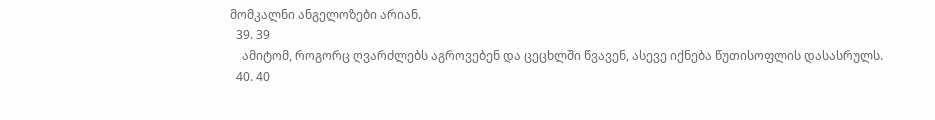მომკალნი ანგელოზები არიან.
  39. 39
    ამიტომ, როგორც ღვარძლებს აგროვებენ და ცეცხლში წვავენ, ასევე იქნება წუთისოფლის დასასრულს.
  40. 40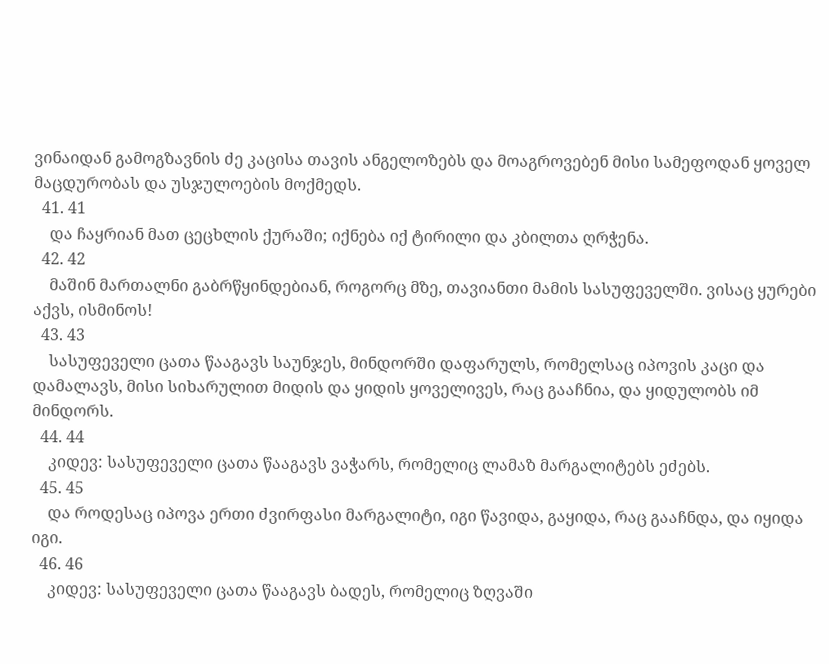ვინაიდან გამოგზავნის ძე კაცისა თავის ანგელოზებს და მოაგროვებენ მისი სამეფოდან ყოველ მაცდურობას და უსჯულოების მოქმედს.
  41. 41
    და ჩაყრიან მათ ცეცხლის ქურაში; იქნება იქ ტირილი და კბილთა ღრჭენა.
  42. 42
    მაშინ მართალნი გაბრწყინდებიან, როგორც მზე, თავიანთი მამის სასუფეველში. ვისაც ყურები აქვს, ისმინოს!
  43. 43
    სასუფეველი ცათა წააგავს საუნჯეს, მინდორში დაფარულს, რომელსაც იპოვის კაცი და დამალავს, მისი სიხარულით მიდის და ყიდის ყოველივეს, რაც გააჩნია, და ყიდულობს იმ მინდორს.
  44. 44
    კიდევ: სასუფეველი ცათა წააგავს ვაჭარს, რომელიც ლამაზ მარგალიტებს ეძებს.
  45. 45
    და როდესაც იპოვა ერთი ძვირფასი მარგალიტი, იგი წავიდა, გაყიდა, რაც გააჩნდა, და იყიდა იგი.
  46. 46
    კიდევ: სასუფეველი ცათა წააგავს ბადეს, რომელიც ზღვაში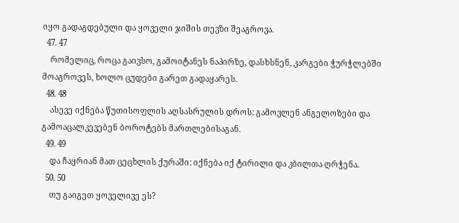იყო გადაგდებული და ყოველი ჯიშის თევზი შეაგროვა.
  47. 47
    რომელიც, როცა გაივსო, გამოიტანეს ნაპირზე, დასხსნენ, კარგები ჭურჭლებში მოაგროვეს, ხოლო ცუდები გარეთ გადაყარეს.
  48. 48
    ასევე იქნება წუთისოფლის აღსასრულის დროს: გამოვლენ ანგელოზები და გამოაცალკევებენ ბოროტებს მართლებისაგან.
  49. 49
    და ჩაყრიან მათ ცეცხლის ქურაში: იქნება იქ ტირილი და კბილთა ღრჭენა.
  50. 50
    თუ გაიგეთ ყოველივე ეს?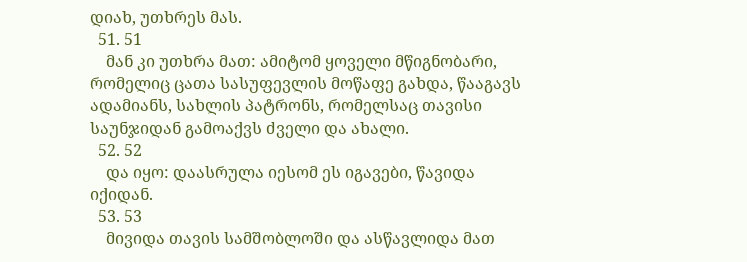დიახ, უთხრეს მას.
  51. 51
    მან კი უთხრა მათ: ამიტომ ყოველი მწიგნობარი, რომელიც ცათა სასუფევლის მოწაფე გახდა, წააგავს ადამიანს, სახლის პატრონს, რომელსაც თავისი საუნჯიდან გამოაქვს ძველი და ახალი.
  52. 52
    და იყო: დაასრულა იესომ ეს იგავები, წავიდა იქიდან.
  53. 53
    მივიდა თავის სამშობლოში და ასწავლიდა მათ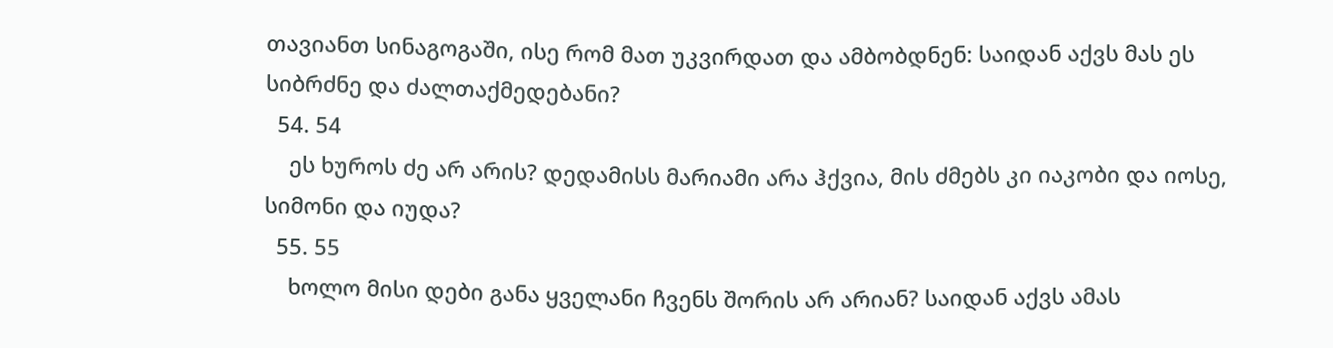თავიანთ სინაგოგაში, ისე რომ მათ უკვირდათ და ამბობდნენ: საიდან აქვს მას ეს სიბრძნე და ძალთაქმედებანი?
  54. 54
    ეს ხუროს ძე არ არის? დედამისს მარიამი არა ჰქვია, მის ძმებს კი იაკობი და იოსე, სიმონი და იუდა?
  55. 55
    ხოლო მისი დები განა ყველანი ჩვენს შორის არ არიან? საიდან აქვს ამას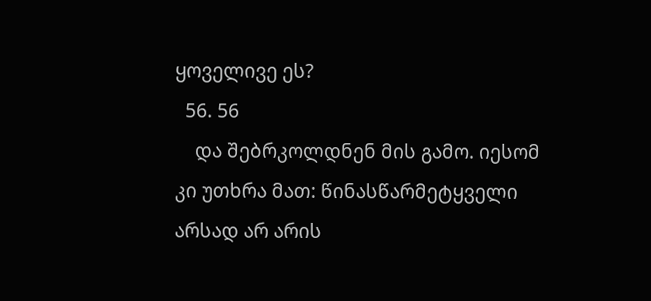ყოველივე ეს?
  56. 56
    და შებრკოლდნენ მის გამო. იესომ კი უთხრა მათ: წინასწარმეტყველი არსად არ არის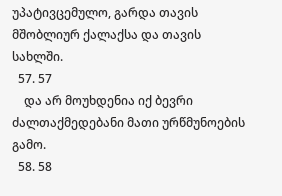უპატივცემულო, გარდა თავის მშობლიურ ქალაქსა და თავის სახლში.
  57. 57
    და არ მოუხდენია იქ ბევრი ძალთაქმედებანი მათი ურწმუნოების გამო.
  58. 58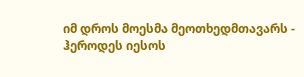იმ დროს მოესმა მეოთხედმთავარს - ჰეროდეს იესოს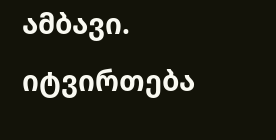ამბავი.
იტვირთება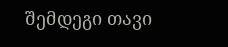შემდეგი თავი